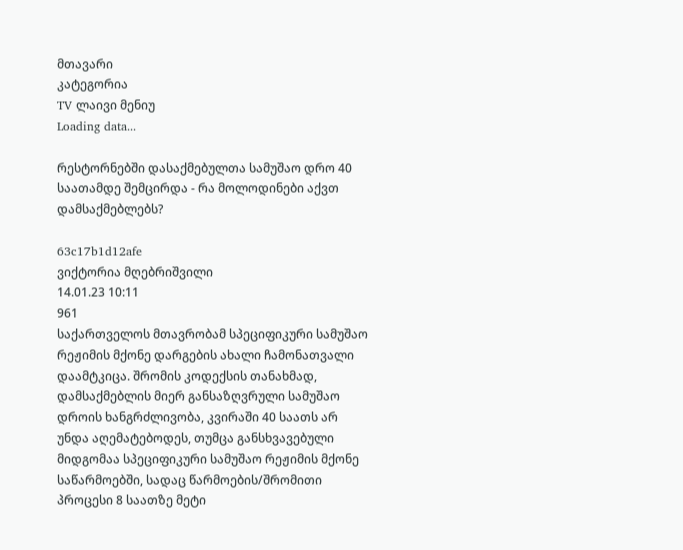მთავარი
კატეგორია
TV ლაივი მენიუ
Loading data...

რესტორნებში დასაქმებულთა სამუშაო დრო 40 საათამდე შემცირდა - რა მოლოდინები აქვთ დამსაქმებლებს?

63c17b1d12afe
ვიქტორია მღებრიშვილი
14.01.23 10:11
961
საქართველოს მთავრობამ სპეციფიკური სამუშაო რეჟიმის მქონე დარგების ახალი ჩამონათვალი დაამტკიცა. შრომის კოდექსის თანახმად, დამსაქმებლის მიერ განსაზღვრული სამუშაო დროის ხანგრძლივობა, კვირაში 40 საათს არ უნდა აღემატებოდეს, თუმცა განსხვავებული მიდგომაა სპეციფიკური სამუშაო რეჟიმის მქონე საწარმოებში, სადაც წარმოების/შრომითი პროცესი 8 საათზე მეტი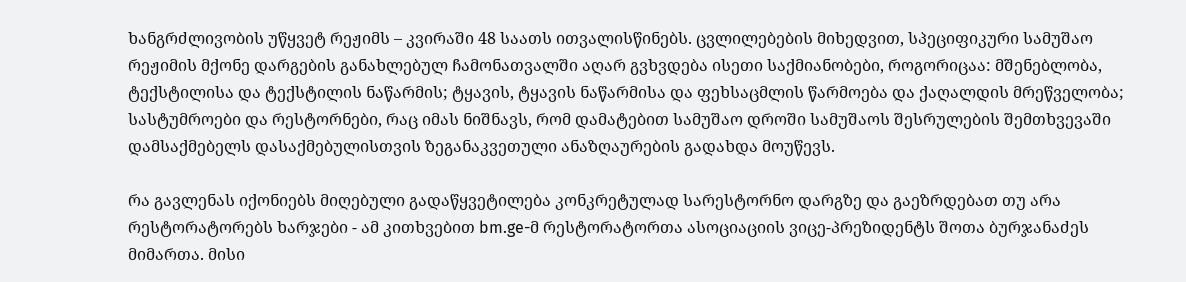ხანგრძლივობის უწყვეტ რეჟიმს – კვირაში 48 საათს ითვალისწინებს. ცვლილებების მიხედვით, სპეციფიკური სამუშაო რეჟიმის მქონე დარგების განახლებულ ჩამონათვალში აღარ გვხვდება ისეთი საქმიანობები, როგორიცაა: მშენებლობა, ტექსტილისა და ტექსტილის ნაწარმის; ტყავის, ტყავის ნაწარმისა და ფეხსაცმლის წარმოება და ქაღალდის მრეწველობა; სასტუმროები და რესტორნები, რაც იმას ნიშნავს, რომ დამატებით სამუშაო დროში სამუშაოს შესრულების შემთხვევაში დამსაქმებელს დასაქმებულისთვის ზეგანაკვეთული ანაზღაურების გადახდა მოუწევს.

რა გავლენას იქონიებს მიღებული გადაწყვეტილება კონკრეტულად სარესტორნო დარგზე და გაეზრდებათ თუ არა რესტორატორებს ხარჯები - ამ კითხვებით bm.ge-მ რესტორატორთა ასოციაციის ვიცე-პრეზიდენტს შოთა ბურჯანაძეს მიმართა. მისი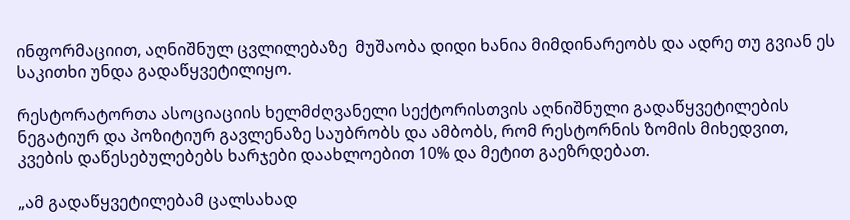ინფორმაციით, აღნიშნულ ცვლილებაზე  მუშაობა დიდი ხანია მიმდინარეობს და ადრე თუ გვიან ეს საკითხი უნდა გადაწყვეტილიყო.

რესტორატორთა ასოციაციის ხელმძღვანელი სექტორისთვის აღნიშნული გადაწყვეტილების ნეგატიურ და პოზიტიურ გავლენაზე საუბრობს და ამბობს, რომ რესტორნის ზომის მიხედვით, კვების დაწესებულებებს ხარჯები დაახლოებით 10% და მეტით გაეზრდებათ.

„ამ გადაწყვეტილებამ ცალსახად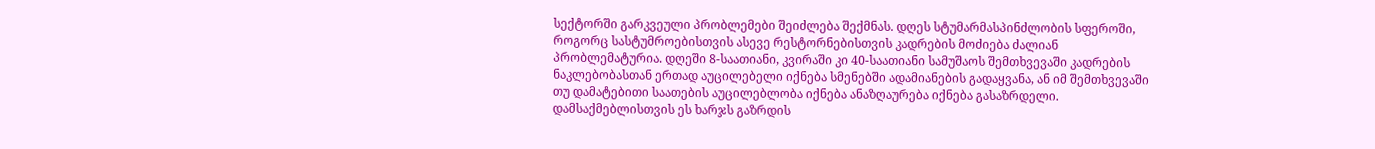სექტორში გარკვეული პრობლემები შეიძლება შექმნას. დღეს სტუმარმასპინძლობის სფეროში, როგორც სასტუმროებისთვის ასევე რესტორნებისთვის კადრების მოძიება ძალიან პრობლემატურია. დღეში 8-საათიანი, კვირაში კი 40-საათიანი სამუშაოს შემთხვევაში კადრების ნაკლებობასთან ერთად აუცილებელი იქნება სმენებში ადამიანების გადაყვანა, ან იმ შემთხვევაში თუ დამატებითი საათების აუცილებლობა იქნება ანაზღაურება იქნება გასაზრდელი. დამსაქმებლისთვის ეს ხარჯს გაზრდის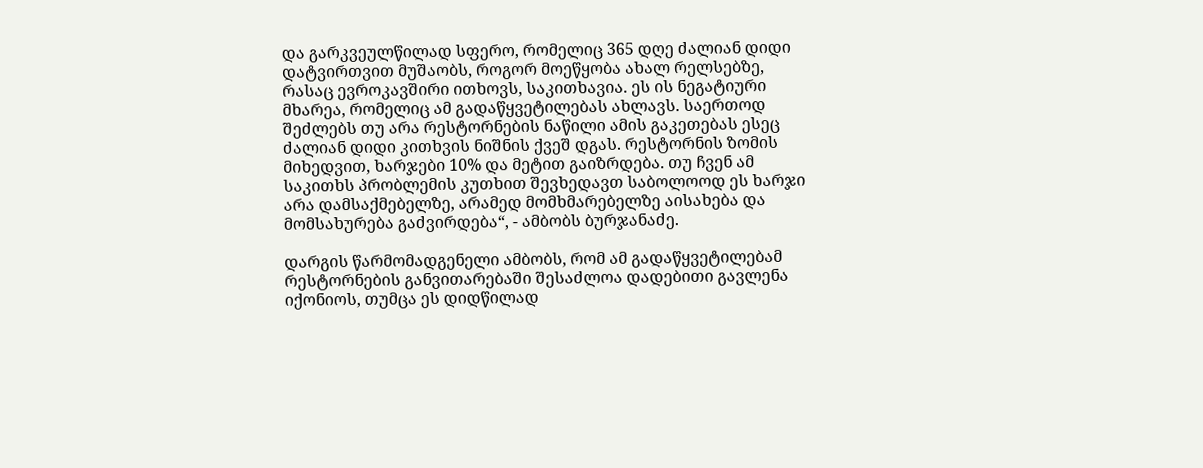და გარკვეულწილად სფერო, რომელიც 365 დღე ძალიან დიდი დატვირთვით მუშაობს, როგორ მოეწყობა ახალ რელსებზე, რასაც ევროკავშირი ითხოვს, საკითხავია. ეს ის ნეგატიური მხარეა, რომელიც ამ გადაწყვეტილებას ახლავს. საერთოდ შეძლებს თუ არა რესტორნების ნაწილი ამის გაკეთებას ესეც ძალიან დიდი კითხვის ნიშნის ქვეშ დგას. რესტორნის ზომის მიხედვით, ხარჯები 10% და მეტით გაიზრდება. თუ ჩვენ ამ საკითხს პრობლემის კუთხით შევხედავთ საბოლოოდ ეს ხარჯი არა დამსაქმებელზე, არამედ მომხმარებელზე აისახება და მომსახურება გაძვირდება“, - ამბობს ბურჯანაძე.

დარგის წარმომადგენელი ამბობს, რომ ამ გადაწყვეტილებამ რესტორნების განვითარებაში შესაძლოა დადებითი გავლენა იქონიოს, თუმცა ეს დიდწილად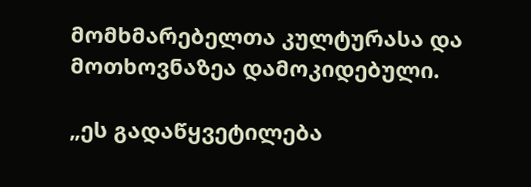მომხმარებელთა კულტურასა და მოთხოვნაზეა დამოკიდებული.

„ეს გადაწყვეტილება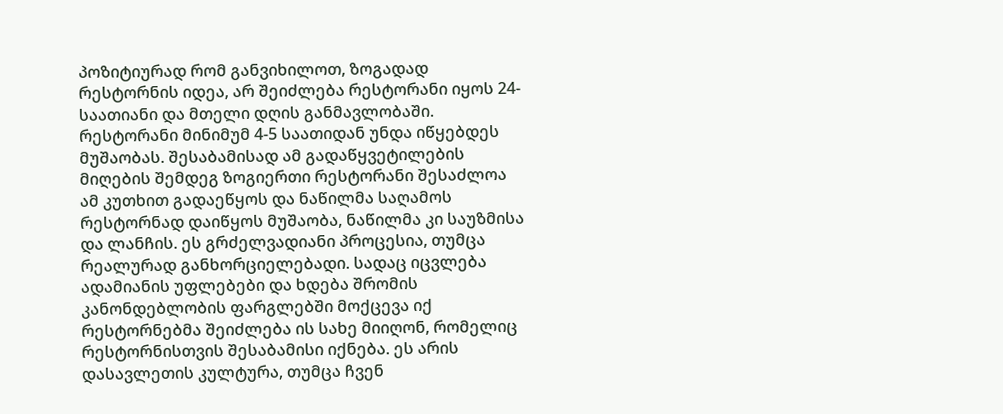პოზიტიურად რომ განვიხილოთ, ზოგადად რესტორნის იდეა, არ შეიძლება რესტორანი იყოს 24-საათიანი და მთელი დღის განმავლობაში. რესტორანი მინიმუმ 4-5 საათიდან უნდა იწყებდეს მუშაობას. შესაბამისად ამ გადაწყვეტილების მიღების შემდეგ ზოგიერთი რესტორანი შესაძლოა ამ კუთხით გადაეწყოს და ნაწილმა საღამოს რესტორნად დაიწყოს მუშაობა, ნაწილმა კი საუზმისა და ლანჩის. ეს გრძელვადიანი პროცესია, თუმცა რეალურად განხორციელებადი. სადაც იცვლება ადამიანის უფლებები და ხდება შრომის კანონდებლობის ფარგლებში მოქცევა იქ რესტორნებმა შეიძლება ის სახე მიიღონ, რომელიც რესტორნისთვის შესაბამისი იქნება. ეს არის დასავლეთის კულტურა, თუმცა ჩვენ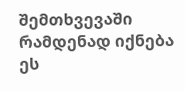შემთხვევაში რამდენად იქნება ეს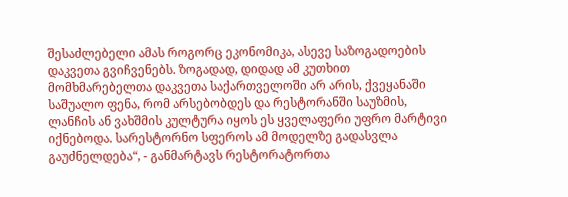შესაძლებელი ამას როგორც ეკონომიკა, ასევე საზოგადოების დაკვეთა გვიჩვენებს. ზოგადად, დიდად ამ კუთხით მომხმარებელთა დაკვეთა საქართველოში არ არის, ქვეყანაში საშუალო ფენა, რომ არსებობდეს და რესტორანში საუზმის, ლანჩის ან ვახშმის კულტურა იყოს ეს ყველაფერი უფრო მარტივი იქნებოდა. სარესტორნო სფეროს ამ მოდელზე გადასვლა გაუძნელდება“, - განმარტავს რესტორატორთა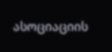ასოციაციის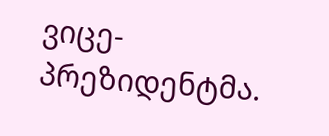ვიცე-პრეზიდენტმა.